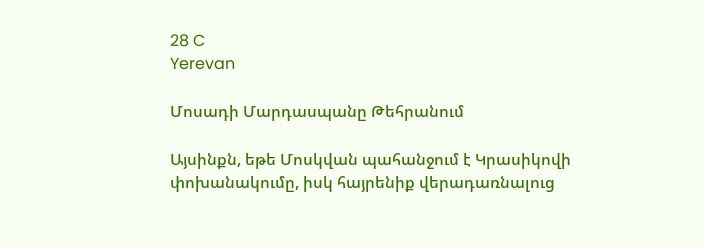28 C
Yerevan

Մոսադի Մարդասպանը Թեհրանում

Այսինքն, եթե Մոսկվան պահանջում է Կրասիկովի փոխանակումը, իսկ հայրենիք վերադառնալուց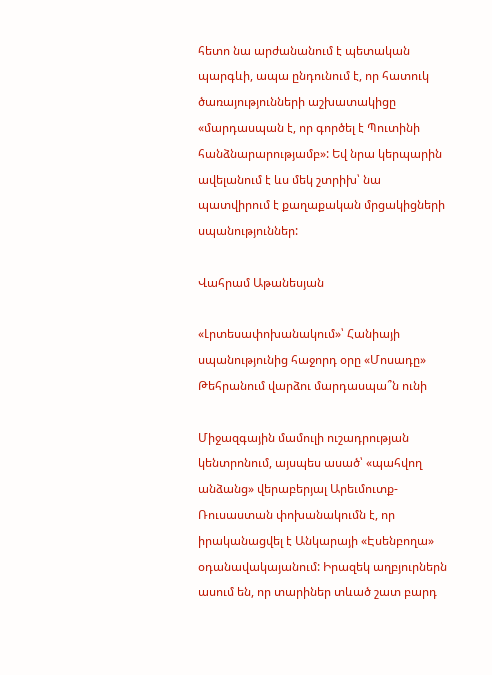հետո նա արժանանում է պետական պարգևի, ապա ընդունում է, որ հատուկ ծառայությունների աշխատակիցը «մարդասպան է, որ գործել է Պուտինի հանձնարարությամբ»: Եվ նրա կերպարին ավելանում է ևս մեկ շտրիխ՝ նա պատվիրում է քաղաքական մրցակիցների սպանություններ:

Վահրամ Աթանեսյան

«Լրտեսափոխանակում»՝ Հանիայի սպանությունից հաջորդ օրը «Մոսադը» Թեհրանում վարձու մարդասպա՞ն ունի

Միջազգային մամուլի ուշադրության կենտրոնում, այսպես ասած՝ «պահվող անձանց» վերաբերյալ Արեւմուտք-Ռուսաստան փոխանակումն է, որ իրականացվել է Անկարայի «Էսենբողա» օդանավակայանում: Իրազեկ աղբյուրներն ասում են, որ տարիներ տևած շատ բարդ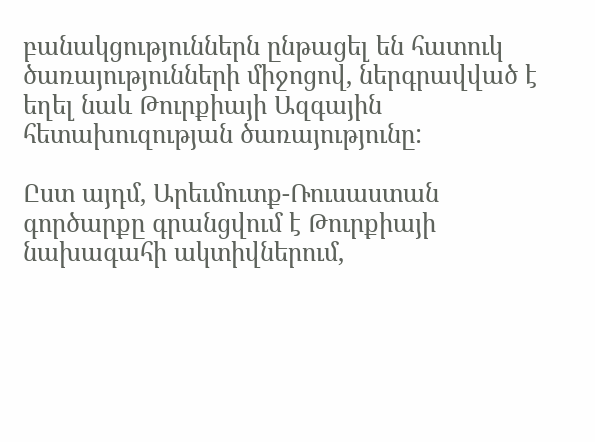բանակցություններն ընթացել են հատուկ ծառայությունների միջոցով, ներգրավված է եղել նաև Թուրքիայի Ազգային հետախուզության ծառայությունը:

Ըստ այդմ, Արեւմուտք-Ռուսաստան գործարքը գրանցվում է Թուրքիայի նախագահի ակտիվներում,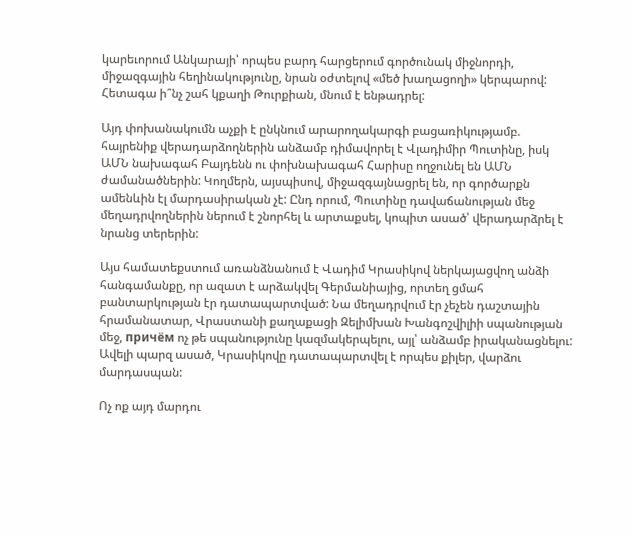կարեւորում Անկարայի՝ որպես բարդ հարցերում գործունակ միջնորդի, միջազգային հեղինակությունը, նրան օժտելով «մեծ խաղացողի» կերպարով: Հետագա ի՞նչ շահ կքաղի Թուրքիան, մնում է ենթադրել:

Այդ փոխանակումն աչքի է ընկնում արարողակարգի բացառիկությամբ. հայրենիք վերադարձողներին անձամբ դիմավորել է Վլադիմիր Պուտինը, իսկ ԱՄՆ նախագահ Բայդենն ու փոխնախագահ Հարիսը ողջունել են ԱՄՆ ժամանածներին: Կողմերն, այսպիսով, միջազգայնացրել են, որ գործարքն ամենևին էլ մարդասիրական չէ: Ընդ որում, Պուտինը դավաճանության մեջ մեղադրվողներին ներում է շնորհել և արտաքսել, կոպիտ ասած՝ վերադարձրել է նրանց տերերին:

Այս համատեքստում առանձնանում է Վադիմ Կրասիկով ներկայացվող անձի հանգամանքը, որ ազատ է արձակվել Գերմանիայից, որտեղ ցմահ բանտարկության էր դատապարտված: Նա մեղադրվում էր չեչեն դաշտային հրամանատար, Վրաստանի քաղաքացի Զելիմխան Խանգոշվիլիի սպանության մեջ, причём ոչ թե սպանությունը կազմակերպելու, այլ՝ անձամբ իրականացնելու: Ավելի պարզ ասած, Կրասիկովը դատապարտվել է որպես քիլեր, վարձու մարդասպան:

Ոչ ոք այդ մարդու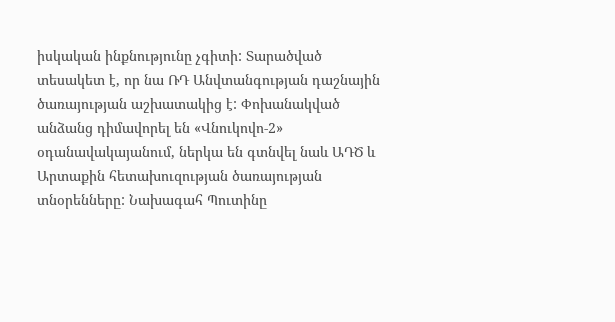իսկական ինքնությունը չգիտի: Տարածված տեսակետ է, որ նա ՌԴ Անվտանգության դաշնային ծառայության աշխատակից է: Փոխանակված անձանց դիմավորել են «Վնուկովո‑2» օդանավակայանում, ներկա են գտնվել նաև ԱԴԾ և Արտաքին հետախուզության ծառայության տնօրենները: Նախագահ Պուտինը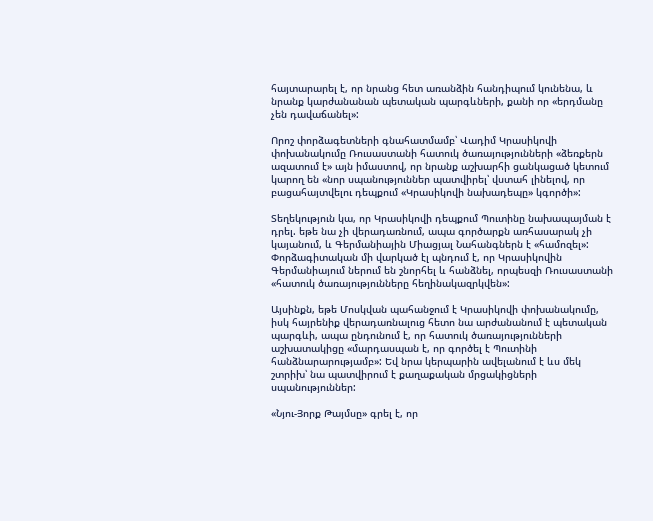հայտարարել է, որ նրանց հետ առանձին հանդիպում կունենա, և նրանք կարժանանան պետական պարգևների, քանի որ «երդմանը չեն դավաճանել»:

Որոշ փորձագետների գնահատմամբ՝ Վադիմ Կրասիկովի փոխանակումը Ռուսաստանի հատուկ ծառայությունների «ձեռքերն ազատում է» այն իմաստով, որ նրանք աշխարհի ցանկացած կետում կարող են «նոր սպանություններ պատվիրել՝ վստահ լինելով, որ բացահայտվելու դեպքում «Կրասիկովի նախադեպը» կգործի»:

Տեղեկություն կա, որ Կրասիկովի դեպքում Պուտինը նախապայման է դրել. եթե նա չի վերադառնում, ապա գործարքն առհասարակ չի կայանում, և Գերմանիային Միացյալ Նահանգներն է «համոզել»: Փորձագիտական մի վարկած էլ պնդում է, որ Կրասիկովին Գերմանիայում ներում են շնորհել և հանձնել, որպեսզի Ռուսաստանի «հատուկ ծառայությունները հեղինակազրկվեն»:

Այսինքն, եթե Մոսկվան պահանջում է Կրասիկովի փոխանակումը, իսկ հայրենիք վերադառնալուց հետո նա արժանանում է պետական պարգևի, ապա ընդունում է, որ հատուկ ծառայությունների աշխատակիցը «մարդասպան է, որ գործել է Պուտինի հանձնարարությամբ»: Եվ նրա կերպարին ավելանում է ևս մեկ շտրիխ՝ նա պատվիրում է քաղաքական մրցակիցների սպանություններ:

«Նյու-Յորք Թայմսը» գրել է, որ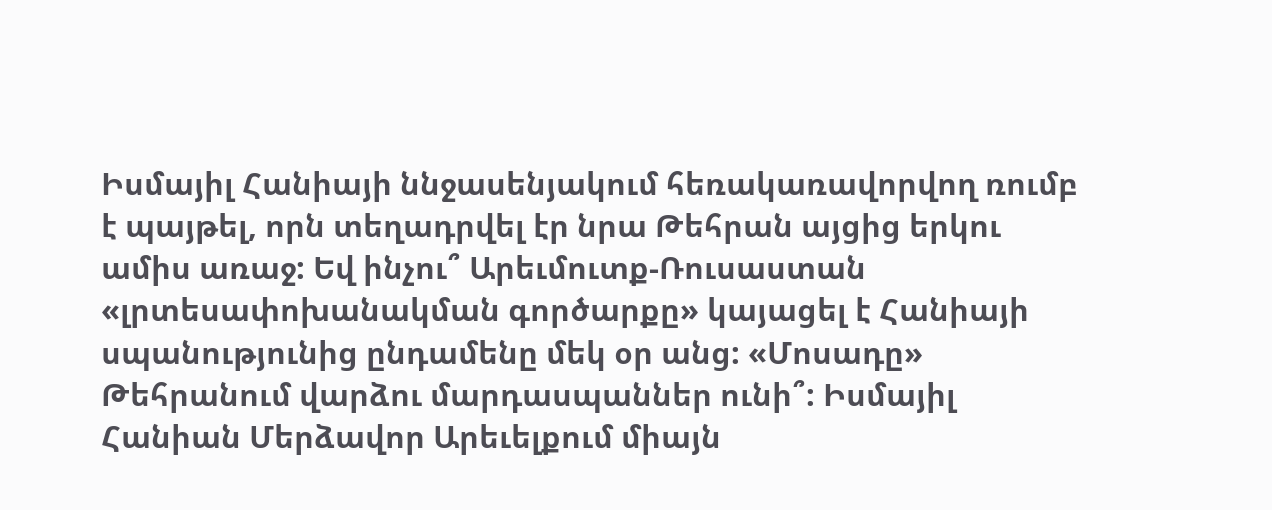Իսմայիլ Հանիայի ննջասենյակում հեռակառավորվող ռումբ է պայթել, որն տեղադրվել էր նրա Թեհրան այցից երկու ամիս առաջ: Եվ ինչու՞ Արեւմուտք-Ռուսաստան «լրտեսափոխանակման գործարքը» կայացել է Հանիայի սպանությունից ընդամենը մեկ օր անց: «Մոսադը» Թեհրանում վարձու մարդասպաններ ունի՞: Իսմայիլ Հանիան Մերձավոր Արեւելքում միայն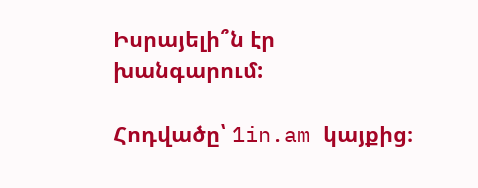Իսրայելի՞ն էր խանգարում:

Հոդվածը՝ 1in.am կայքից։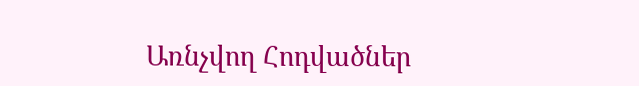Առնչվող Հոդվածներ